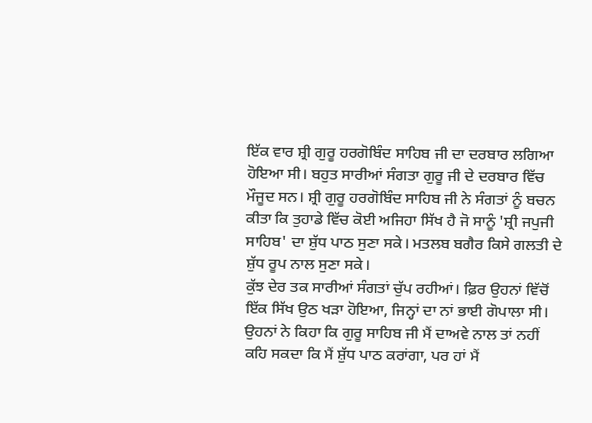ਇੱਕ ਵਾਰ ਸ਼੍ਰੀ ਗੁਰੂ ਹਰਗੋਬਿੰਦ ਸਾਹਿਬ ਜੀ ਦਾ ਦਰਬਾਰ ਲਗਿਆ ਹੋਇਆ ਸੀ। ਬਹੁਤ ਸਾਰੀਆਂ ਸੰਗਤਾ ਗੁਰੂ ਜੀ ਦੇ ਦਰਬਾਰ ਵਿੱਚ ਮੌਜੂਦ ਸਨ। ਸ਼੍ਰੀ ਗੁਰੂ ਹਰਗੋਬਿੰਦ ਸਾਹਿਬ ਜੀ ਨੇ ਸੰਗਤਾਂ ਨੂੰ ਬਚਨ ਕੀਤਾ ਕਿ ਤੁਹਾਡੇ ਵਿੱਚ ਕੋਈ ਅਜਿਹਾ ਸਿੱਖ ਹੈ ਜੋ ਸਾਨੂੰ 'ਸ਼੍ਰੀ ਜਪੁਜੀ ਸਾਹਿਬ' ਦਾ ਸ਼ੁੱਧ ਪਾਠ ਸੁਣਾ ਸਕੇ। ਮਤਲਬ ਬਗੈਰ ਕਿਸੇ ਗਲਤੀ ਦੇ ਸ਼ੁੱਧ ਰੂਪ ਨਾਲ ਸੁਣਾ ਸਕੇ।
ਕੁੱਝ ਦੇਰ ਤਕ ਸਾਰੀਆਂ ਸੰਗਤਾਂ ਚੁੱਪ ਰਹੀਆਂ। ਫ਼ਿਰ ਉਹਨਾਂ ਵਿੱਚੋਂ ਇੱਕ ਸਿੱਖ ਉਠ ਖੜਾ ਹੋਇਆ, ਜਿਨ੍ਹਾਂ ਦਾ ਨਾਂ ਭਾਈ ਗੋਪਾਲਾ ਸੀ। ਉਹਨਾਂ ਨੇ ਕਿਹਾ ਕਿ ਗੁਰੂ ਸਾਹਿਬ ਜੀ ਮੈਂ ਦਾਅਵੇ ਨਾਲ ਤਾਂ ਨਹੀਂ ਕਹਿ ਸਕਦਾ ਕਿ ਮੈਂ ਸ਼ੁੱਧ ਪਾਠ ਕਰਾਂਗਾ, ਪਰ ਹਾਂ ਮੈਂ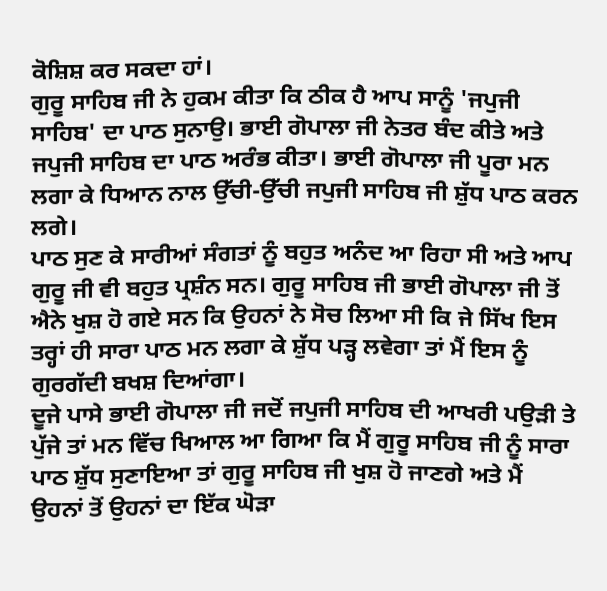ਕੋਸ਼ਿਸ਼ ਕਰ ਸਕਦਾ ਹਾਂ।
ਗੁਰੂ ਸਾਹਿਬ ਜੀ ਨੇ ਹੁਕਮ ਕੀਤਾ ਕਿ ਠੀਕ ਹੈ ਆਪ ਸਾਨੂੰ 'ਜਪੁਜੀ ਸਾਹਿਬ' ਦਾ ਪਾਠ ਸੁਨਾਉ। ਭਾਈ ਗੋਪਾਲਾ ਜੀ ਨੇਤਰ ਬੰਦ ਕੀਤੇ ਅਤੇ ਜਪੁਜੀ ਸਾਹਿਬ ਦਾ ਪਾਠ ਅਰੰਭ ਕੀਤਾ। ਭਾਈ ਗੋਪਾਲਾ ਜੀ ਪੂਰਾ ਮਨ ਲਗਾ ਕੇ ਧਿਆਨ ਨਾਲ ਉੱਚੀ-ਉੱਚੀ ਜਪੁਜੀ ਸਾਹਿਬ ਜੀ ਸ਼ੁੱਧ ਪਾਠ ਕਰਨ ਲਗੇ।
ਪਾਠ ਸੁਣ ਕੇ ਸਾਰੀਆਂ ਸੰਗਤਾਂ ਨੂੰ ਬਹੁਤ ਅਨੰਦ ਆ ਰਿਹਾ ਸੀ ਅਤੇ ਆਪ ਗੁਰੂ ਜੀ ਵੀ ਬਹੁਤ ਪ੍ਰਸ਼ੰਨ ਸਨ। ਗੁਰੂ ਸਾਹਿਬ ਜੀ ਭਾਈ ਗੋਪਾਲਾ ਜੀ ਤੋਂ ਐਨੇ ਖੁਸ਼ ਹੋ ਗਏ ਸਨ ਕਿ ਉਹਨਾਂ ਨੇ ਸੋਚ ਲਿਆ ਸੀ ਕਿ ਜੇ ਸਿੱਖ ਇਸ ਤਰ੍ਹਾਂ ਹੀ ਸਾਰਾ ਪਾਠ ਮਨ ਲਗਾ ਕੇ ਸ਼ੁੱਧ ਪੜ੍ਹ ਲਵੇਗਾ ਤਾਂ ਮੈਂ ਇਸ ਨੂੰ ਗੁਰਗੱਦੀ ਬਖਸ਼ ਦਿਆਂਗਾ।
ਦੂਜੇ ਪਾਸੇ ਭਾਈ ਗੋਪਾਲਾ ਜੀ ਜਦੋਂ ਜਪੁਜੀ ਸਾਹਿਬ ਦੀ ਆਖਰੀ ਪਉੜੀ ਤੇ ਪੁੱਜੇ ਤਾਂ ਮਨ ਵਿੱਚ ਖਿਆਲ ਆ ਗਿਆ ਕਿ ਮੈਂ ਗੁਰੂ ਸਾਹਿਬ ਜੀ ਨੂੰ ਸਾਰਾ ਪਾਠ ਸ਼ੁੱਧ ਸੁਣਾਇਆ ਤਾਂ ਗੁਰੂ ਸਾਹਿਬ ਜੀ ਖੁਸ਼ ਹੋ ਜਾਣਗੇ ਅਤੇ ਮੈਂ ਉਹਨਾਂ ਤੋਂ ਉਹਨਾਂ ਦਾ ਇੱਕ ਘੋੜਾ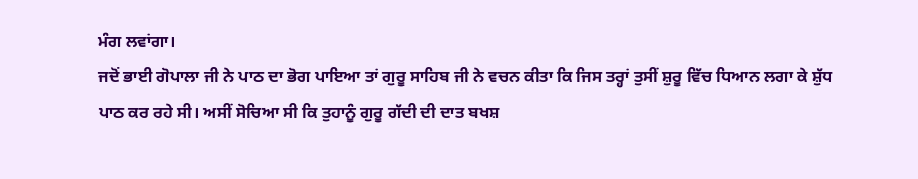ਮੰਗ ਲਵਾਂਗਾ।
ਜਦੋਂ ਭਾਈ ਗੋਪਾਲਾ ਜੀ ਨੇ ਪਾਠ ਦਾ ਭੋਗ ਪਾਇਆ ਤਾਂ ਗੁਰੂ ਸਾਹਿਬ ਜੀ ਨੇ ਵਚਨ ਕੀਤਾ ਕਿ ਜਿਸ ਤਰ੍ਹਾਂ ਤੁਸੀਂ ਸ਼ੁਰੂ ਵਿੱਚ ਧਿਆਨ ਲਗਾ ਕੇ ਸ਼ੁੱਧ ਪਾਠ ਕਰ ਰਹੇ ਸੀ। ਅਸੀਂ ਸੋਚਿਆ ਸੀ ਕਿ ਤੁਹਾਨੂੰ ਗੁਰੂ ਗੱਦੀ ਦੀ ਦਾਤ ਬਖਸ਼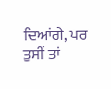ਦਿਆਂਗੇ, ਪਰ ਤੁਸੀਂ ਤਾਂ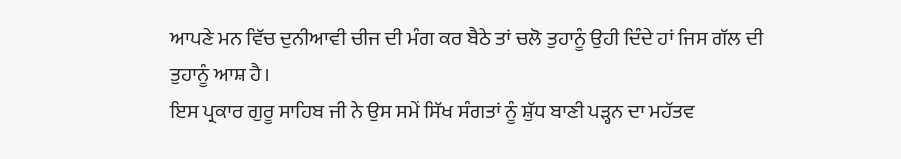ਆਪਣੇ ਮਨ ਵਿੱਚ ਦੁਨੀਆਵੀ ਚੀਜ ਦੀ ਮੰਗ ਕਰ ਬੈਠੇ ਤਾਂ ਚਲੋ ਤੁਹਾਨੂੰ ਉਹੀ ਦਿੰਦੇ ਹਾਂ ਜਿਸ ਗੱਲ ਦੀ ਤੁਹਾਨੂੰ ਆਸ਼ ਹੈ।
ਇਸ ਪ੍ਰਕਾਰ ਗੁਰੂ ਸਾਹਿਬ ਜੀ ਨੇ ਉਸ ਸਮੇਂ ਸਿੱਖ ਸੰਗਤਾਂ ਨੂੰ ਸ਼ੁੱਧ ਬਾਣੀ ਪੜ੍ਹਨ ਦਾ ਮਹੱਤਵ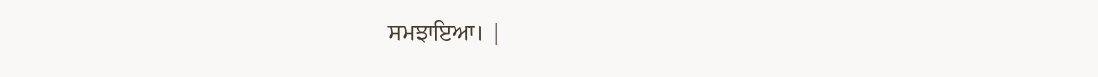ਸਮਝਾਇਆ। |